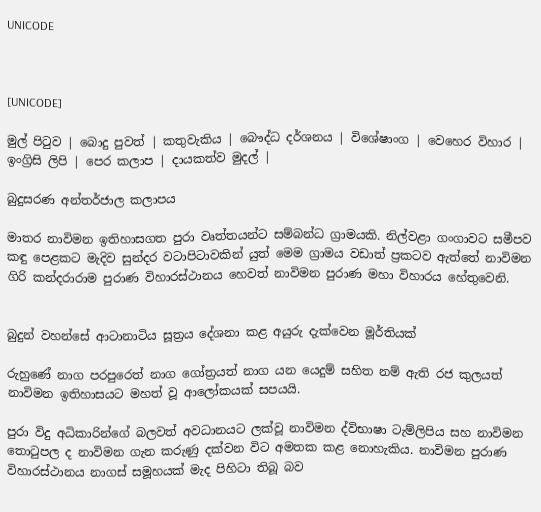UNICODE



[UNICODE]

මුල් පිටුව | බොදු පුවත් | කතුවැකිය | බෞද්ධ දර්ශනය | විශේෂාංග | වෙහෙර විහාර | ඉංග්‍රිසි ලිපි | පෙර කලාප | දායකත්ව මුදල් |

බුදුසරණ අන්තර්ජාල කලාපය

මාතර නාවිමන ඉතිහාසගත පුරා වෘත්තයන්ට සම්බන්ධ ග්‍රාමයකි. නිල්වළා ගංගාවට සමීපව කඳු පෙළකට මැදිව සුන්දර වටාපිටාවකින් යුත් මෙම ග්‍රාමය වඩාත් ප්‍රකටව ඇත්තේ නාවිමන ගිරි කන්දරාරාම පුරාණ විහාරස්ථානය හෙවත් නාවිමන පුරාණ මහා විහාරය හේතුවෙනි.


බුදුන් වහන්සේ ආටානාටිය සූත්‍රය දේශනා කළ අයුරු දැක්වෙන මූර්තියක්

රුහුණේ නාග පරපුරෙත් නාග ගෝත්‍රයත් නාග යන යෙදුම් සහිත නම් ඇති රජ කුලයත් නාවිමන ඉතිහාසයට මහත් වූ ආලෝකයක් සපයයි.

පුරා විදු අධිකාරින්ගේ බලවත් අවධානයට ලක්වූ නාවිමන ද්විභාෂා ටැම්ලිපිය සහ නාවිමන තොටුපල ද නාවිමන ගැන කරුණු දක්වන විට අමතක කළ නොහැකිය. නාවිමන පුරාණ විහාරස්ථානය නාගස් සමූහයක් මැද පිහිටා තිබූ බව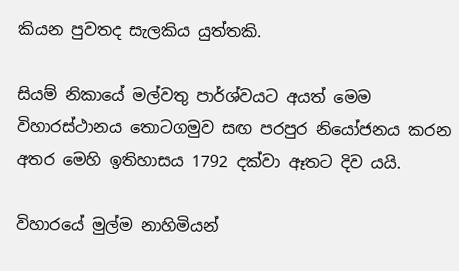කියන පුවතද සැලකිය යුත්තකි.

සියම් නිකායේ මල්වතු පාර්ශ්වයට අයත් මෙම විහාරස්ථානය තොටගමුව සඟ පරපුර නියෝජනය කරන අතර මෙහි ඉතිහාසය 1792 දක්වා ඈතට දිව යයි.

විහාරයේ මුල්ම නාහිමියන්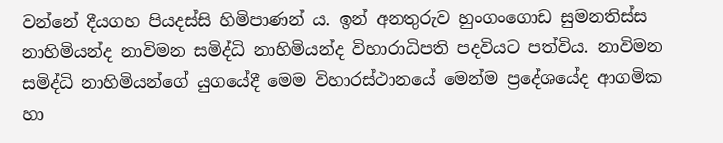වන්නේ දීයගහ පියදස්සි හිමිපාණන් ය. ඉන් අනතුරුව හුංගංගොඩ සුමනතිස්ස නාහිමියන්ද නාවිමන සමිද්ධි නාහිමියන්ද විහාරාධිපති පදවියට පත්විය. නාවිමන සමිද්ධි නාහිමියන්ගේ යුගයේදී මෙම විහාරස්ථානයේ මෙන්ම ප්‍රදේශයේද ආගමික හා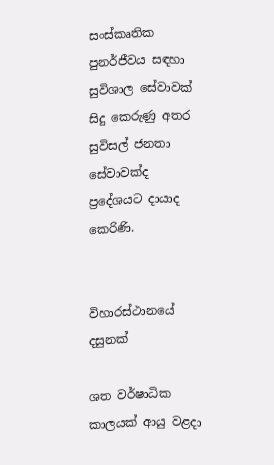සංස්කෘතික පුනර්ජීවය සඳහා සුවිශාල සේවාවක් සිදු කෙරුණු අතර සුවිසල් ජනතා සේවාවක්ද ප්‍රදේශයට දායාද කෙරිණි.


විහාරස්ථානයේ දසුනක්

ශත වර්ෂාධික කාලයක් ආයු වළදා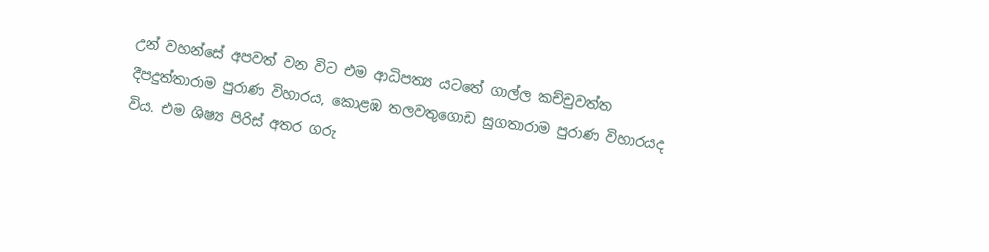උන් වහන්සේ අපවත් වන විට එම ආධිපත්‍ය යටතේ ගාල්ල කච්චුවත්ත දීපදුත්තාරාම පුරාණ විහාරය, කොළඹ තලවතුගොඩ සුගතාරාම පුරාණ විහාරයද විය. එම ශිෂ්‍ය පිරිස් අතර ගරු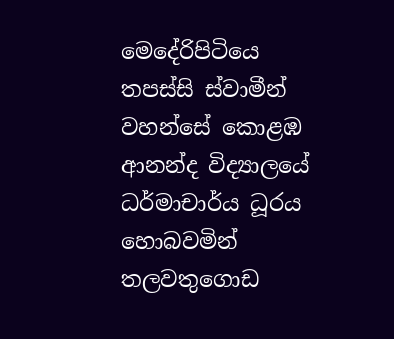මෙදේරිපිටියෙ තපස්සි ස්වාමීන් වහන්සේ කොළඹ ආනන්ද විද්‍යාලයේ ධර්මාචාර්ය ධූරය හොබවමින් තලවතුගොඩ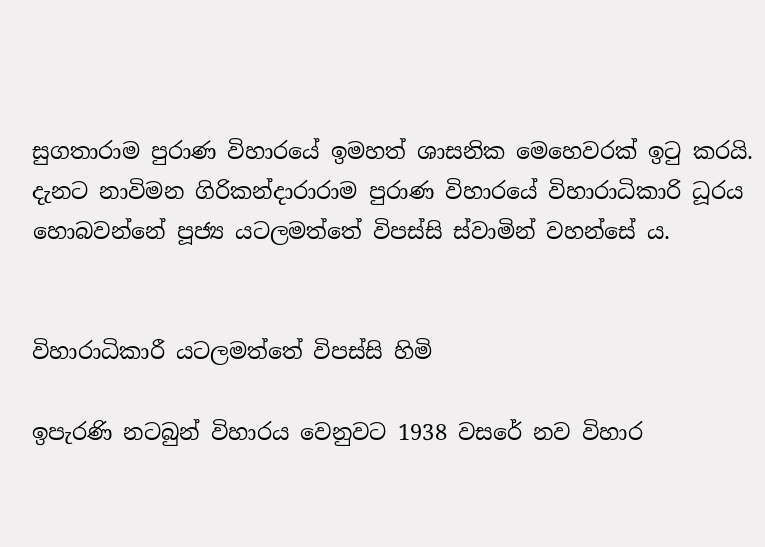සුගතාරාම පුරාණ විහාරයේ ඉමහත් ශාසනික මෙහෙවරක් ඉටු කරයි. දැනට නාවිමන ගිරිකන්දාරාරාම පුරාණ විහාරයේ විහාරාධිකාරි ධූරය හොබවන්නේ පූජ්‍ය යටලමත්තේ විපස්සි ස්වාමින් වහන්සේ ය.


විහාරාධිකාරී යටලමත්තේ විපස්සි හිමි

ඉපැරණි නටබුන් විහාරය වෙනුවට 1938 වසරේ නව විහාර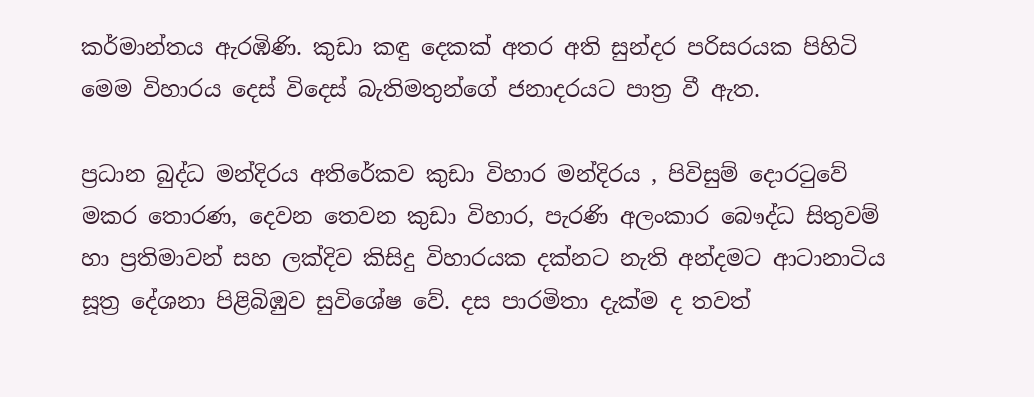කර්මාන්තය ඇරඹිණි. කුඩා කඳු දෙකක් අතර අති සුන්දර පරිසරයක පිහිටි මෙම විහාරය දෙස් විදෙස් බැතිමතුන්ගේ ජනාදරයට පාත්‍ර වී ඇත.

ප්‍රධාන බුද්ධ මන්දිරය අතිරේකව කුඩා විහාර මන්දිරය , පිවිසුම් දොරටුවේ මකර තොරණ, දෙවන තෙවන කුඩා විහාර, පැරණි අලංකාර බෞද්ධ සිතුවම් හා ප්‍රතිමාවන් සහ ලක්දිව කිසිදු විහාරයක දක්නට නැති අන්දමට ආටානාටිය සූත්‍ර දේශනා පිළිබිඹුව සුවිශේෂ වේ. දස පාරමිතා දැක්ම ද තවත්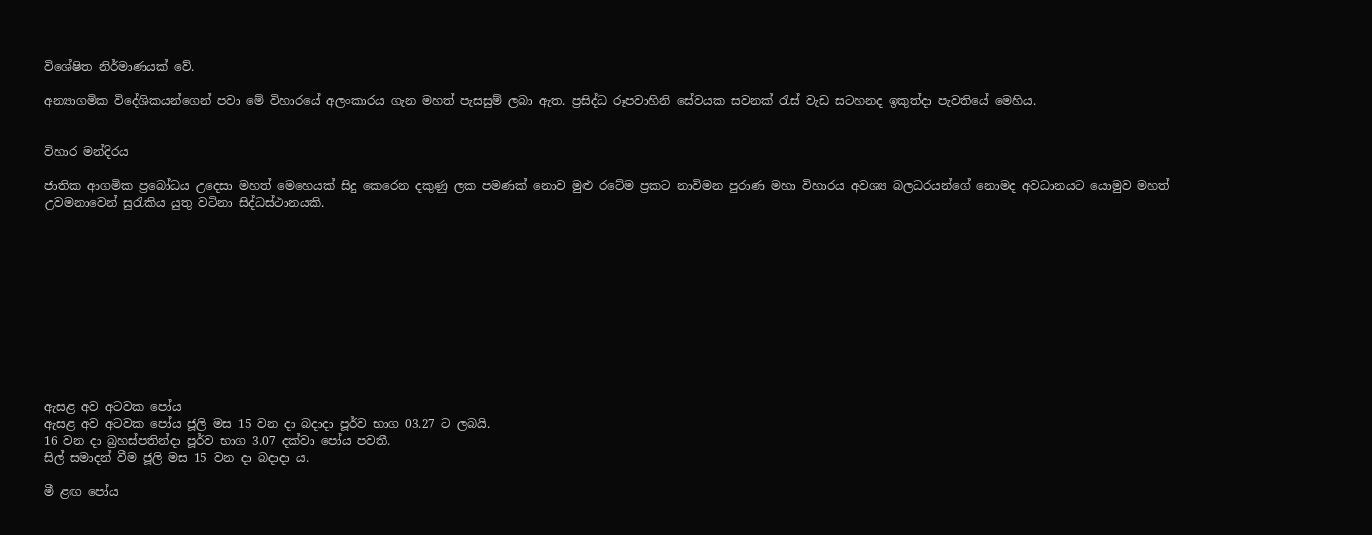විශේෂිත නිර්මාණයක් වේ.

අන්‍යාගමික විදේශිකයන්ගෙන් පවා මේ විහාරයේ අලංකාරය ගැන මහත් පැසසුම් ලබා ඇත. ප්‍රසිද්ධ රූපවාහිනි සේවයක සවනක් රැස් වැඩ සටහනද ඉකුත්දා පැවතියේ මෙහිය.


විහාර මන්දිරය

ජාතික ආගමික ප්‍රබෝධය උදෙසා මහත් මෙහෙයක් සිදු කෙරෙන දකුණු ලක පමණක් නොව මුළු රටේම ප්‍රකට නාවිමන පුරාණ මහා විහාරය අවශ්‍ය බලධරයන්ගේ නොමද අවධානයට යොමුව මහත් උවමනාවෙන් සුරැකිය යුතු වටිනා සිද්ධස්ථානයකි.











ඇසළ අව අටවක පෝය
ඇසළ අව අටවක පෝය ජූලි මස 15 වන දා බදාදා පූර්ව භාග 03.27 ට ලබයි.
16 වන දා බ්‍රහස්පතින්දා පූර්ව භාග 3.07 දක්වා පෝය පවතී.
සිල් සමාදන් වීම ජූලි මස 15 වන දා බදාදා ය.

මී ළඟ පෝය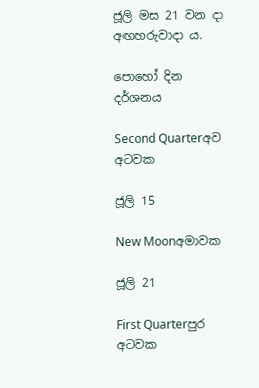ජූලි මස 21 වන දා අඟහරුවාදා ය.

පොහෝ දින දර්ශනය

Second Quarterඅව අටවක

ජූලි 15

New Moonඅමාවක

ජූලි 21

First Quarterපුර අටවක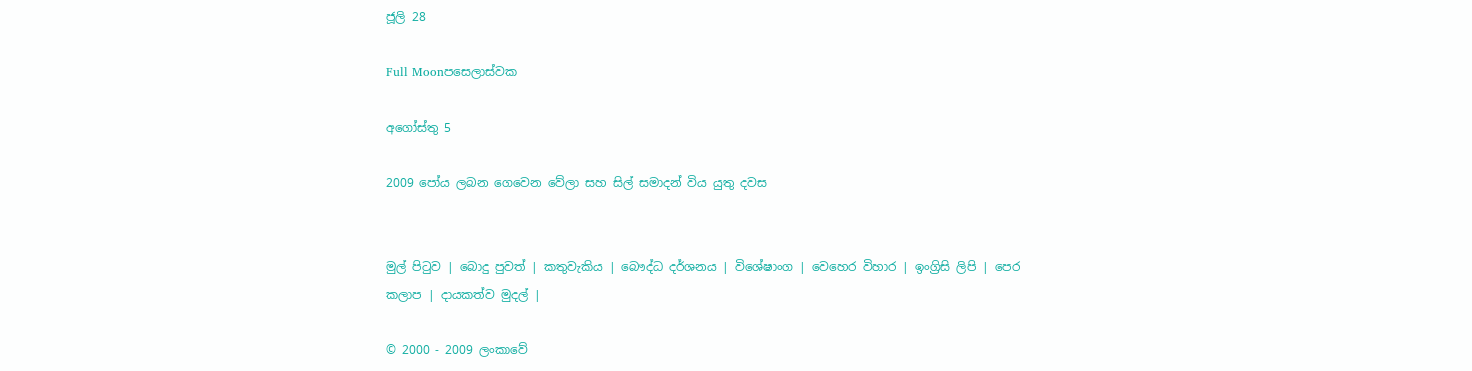ජූලි 28

Full Moonපසෙලාස්වක

අගෝස්තු 5

2009 පෝය ලබන ගෙවෙන වේලා සහ සිල් සමාදන් විය යුතු දවස


මුල් පිටුව | බොදු පුවත් | කතුවැකිය | බෞද්ධ දර්ශනය | විශේෂාංග | වෙහෙර විහාර | ඉංග්‍රිසි ලිපි | පෙර කලාප | දායකත්ව මුදල් |

© 2000 - 2009 ලංකාවේ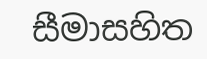සීමාසහිත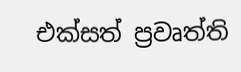එක්සත් ප්‍රවෘත්ති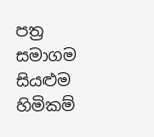පත්‍ර සමාගම
සියළුම හිමිකම්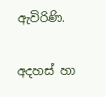ඇවිරිණි.

අදහස් හා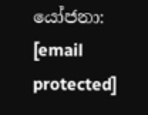යෝජනා: [email protected]